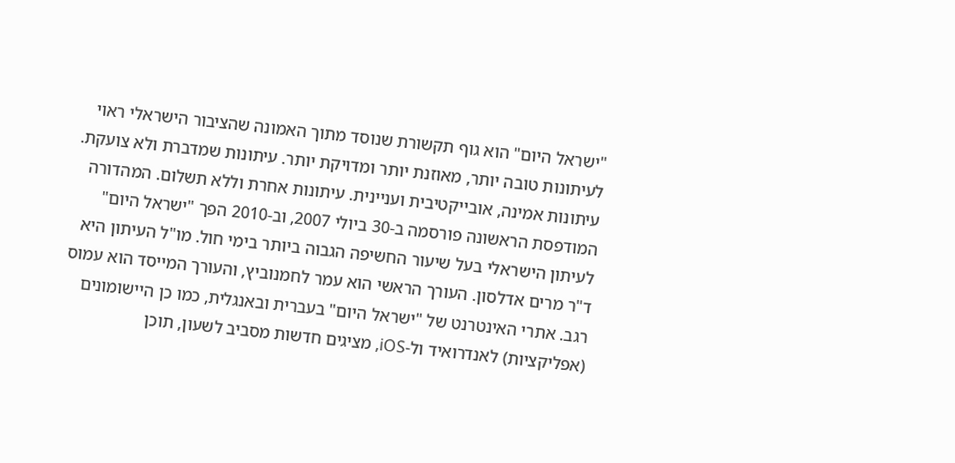"ישראל היום" הוא גוף תקשורת שנוסד מתוך האמונה שהציבור הישראלי ראוי לעיתונות טובה יותר, מאוזנת יותר ומדויקת יותר. עיתונות שמדברת ולא צועקת. עיתונות אמינה, אובייקטיבית ועניינית. עיתונות אחרת וללא תשלום. המהדורה המודפסת הראשונה פורסמה ב-30 ביולי 2007, וב-2010 הפך "ישראל היום" לעיתון הישראלי בעל שיעור החשיפה הגבוה ביותר בימי חול. מו"ל העיתון היא ד"ר מרים אדלסון. העורך הראשי הוא עמר לחמנוביץ, והעורך המייסד הוא עמוס רגב. אתרי האינטרנט של "ישראל היום" בעברית ובאנגלית, כמו כן היישומונים (אפליקציות) לאנדרואיד ול-iOS, מציגים חדשות מסביב לשעון, תוכן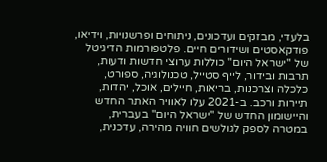בלעדי, מבזקים ועדכונים, ניתוחים ופרשנויות, וידיאו, פודקאסטים ושידורים חיים. פלטפורמות הדיגיטל של "ישראל היום" כוללות ערוצי חדשות ודעות, תרבות ובידור, לייף סטייל, טכנולוגיה, ספורט, כלכלה וצרכנות, בריאות, חיילים, אוכל, יהדות, תיירות ורכב. ב-2021 עלו לאוויר האתר החדש והיישומון החדש של "ישראל היום" בעברית, במטרה לספק לגולשים חוויה מהירה, עדכנית,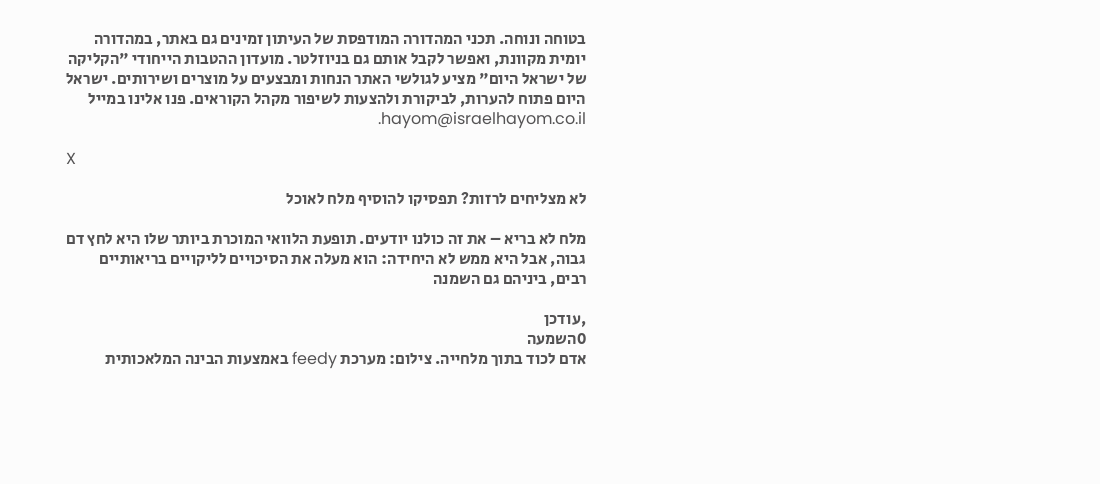בטוחה ונוחה. תכני המהדורה המודפסת של העיתון זמינים גם באתר, במהדורה יומית מקוונת, ואפשר לקבל אותם גם בניוזלטר. מועדון ההטבות הייחודי "הקליקה של ישראל היום" מציע לגולשי האתר הנחות ומבצעים על מוצרים ושירותים. ישראל היום פתוח להערות, לביקורת ולהצעות לשיפור מקהל הקוראים. פנו אלינו במייל hayom@israelhayom.co.il.

X

לא מצליחים לרזות? תפסיקו להוסיף מלח לאוכל

מלח לא בריא – את זה כולנו יודעים. תופעת הלוואי המוכרת ביותר שלו היא לחץ דם גבוה, אבל היא ממש לא היחידה: הוא מעלה את הסיכויים לליקויים בריאותיים רבים, ביניהם גם השמנה

,עודכן
0השמעה
אדם לכוד בתוך מלחייה. צילום: מערכת feedy באמצעות הבינה המלאכותית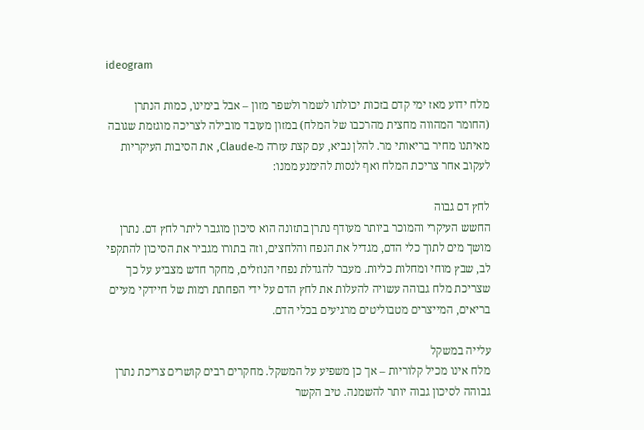ideogram

מלח ידוע מאז ימי קדם בזכות יכולתו לשמר ולשפר מזון – אבל בימינו, כמות הנתרן (החומר המהווה מחצית מהרכבו של המלח) במזון מעובד מובילה לצריכה מוגזמת שגובה מאיתנו מחיר בריאותי מר. להלן נביא, עם קצת עזרה מ-Claude, את הסיבות העיקריות לעקוב אחר צריכת המלח ואף לנסות להימנע ממנו:

לחץ דם גבוה
החשש העיקרי והמוכר ביותר מעודף נתרן בתזונה הוא סיכון מוגבר ליתר לחץ דם. נתרן מושך מים לתוך כלי הדם, מגדיל את הנפח והלחצים, וזה בתורו מגביר את הסיכון להתקפי לב, שבץ מוחי ומחלות כליות. מעבר להגדלת נפחי הנוזלים, מחקר חדש מצביע על כך שצריכת מלח גבוהה עשויה להעלות את לחץ הדם על ידי הפחתת רמות של חיידקי מעיים בריאים, המייצרים מטבוליטים מרגיעים בכלי הדם.

עלייה במשקל
מלח אינו מכיל קלוריות – אך כן משפיע על המשקל. מחקרים רבים קושרים צריכת נתרן גבוהה לסיכון גבוה יותר להשמנה. טיב הקשר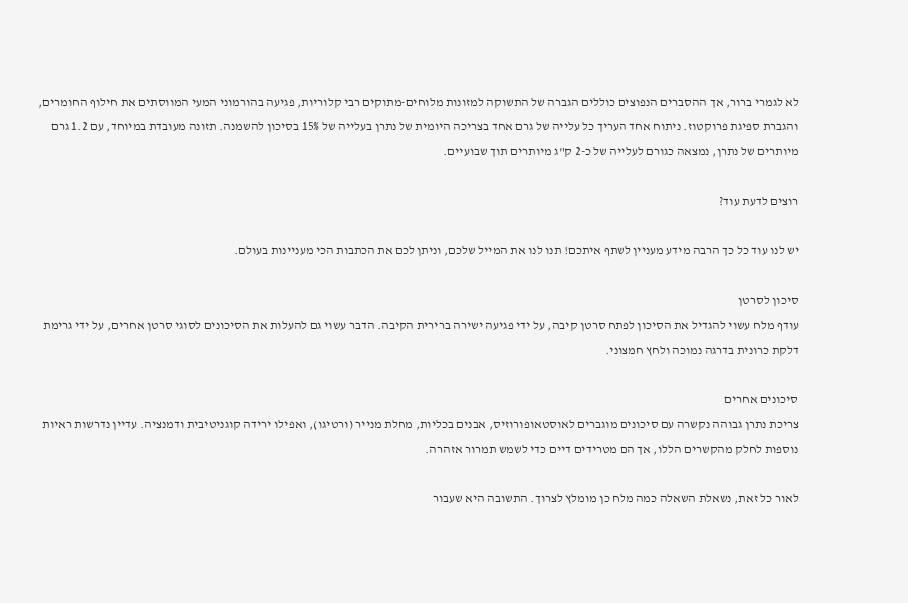לא לגמרי ברור, אך ההסברים הנפוצים כוללים הגברה של התשוקה למזונות מלוחים-מתוקים רבי קלוריות, פגיעה בהורמוני המעי המווסתים את חילוף החומרים, והגברת ספיגת פרוקטוז. ניתוח אחד העריך כל עלייה של גרם אחד בצריכה היומית של נתרן בעלייה של 15% בסיכון להשמנה. תזונה מעובדת במיוחד, עם 1.2 גרם מיותרים של נתרן, נמצאה כגורם לעלייה של כ-2 ק"ג מיותרים תוך שבועיים.

רוצים לדעת עוד?

יש לנו עוד כל כך הרבה מידע מעניין לשתף איתכם! תנו לנו את המייל שלכם, וניתן לכם את הכתבות הכי מעניינות בעולם.

סיכון לסרטן
עודף מלח עשוי להגדיל את הסיכון לפתח סרטן קיבה, על ידי פגיעה ישירה ברירית הקיבה. הדבר עשוי גם להעלות את הסיכונים לסוגי סרטן אחרים, על ידי גרימת דלקת כרונית בדרגה נמוכה ולחץ חמצוני.

סיכונים אחרים
צריכת נתרן גבוהה נקשרה עם סיכונים מוגברים לאוסטאופורוזיס, אבנים בכליות, מחלת מנייר (ורטיגו), ואפילו ירידה קוגניטיבית ודמנציה. עדיין נדרשות ראיות נוספות לחלק מהקשרים הללו, אך הם מטרידים דיים כדי לשמש תמרור אזהרה.

לאור כל זאת, נשאלת השאלה כמה מלח כן מומלץ לצרוך. התשובה היא שעבור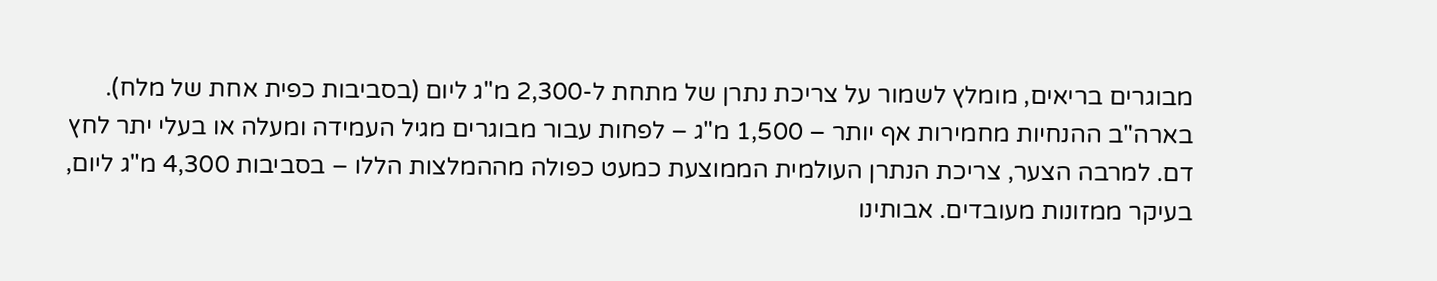מבוגרים בריאים, מומלץ לשמור על צריכת נתרן של מתחת ל-2,300 מ"ג ליום (בסביבות כפית אחת של מלח). בארה"ב ההנחיות מחמירות אף יותר – 1,500 מ"ג – לפחות עבור מבוגרים מגיל העמידה ומעלה או בעלי יתר לחץ דם. למרבה הצער, צריכת הנתרן העולמית הממוצעת כמעט כפולה מההמלצות הללו – בסביבות 4,300 מ"ג ליום, בעיקר ממזונות מעובדים. אבותינו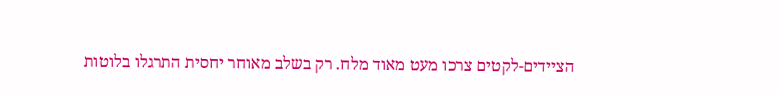הציידים-לקטים צרכו מעט מאוד מלח. רק בשלב מאוחר יחסית התרגלו בלוטות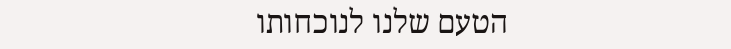הטעם שלנו לנוכחותו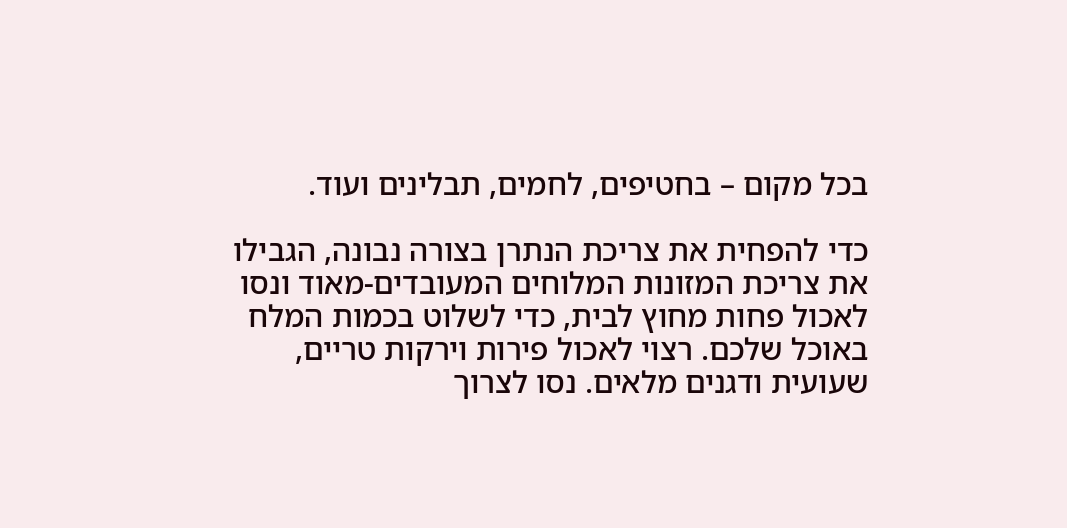בכל מקום – בחטיפים, לחמים, תבלינים ועוד.

כדי להפחית את צריכת הנתרן בצורה נבונה, הגבילו את צריכת המזונות המלוחים המעובדים-מאוד ונסו לאכול פחות מחוץ לבית, כדי לשלוט בכמות המלח באוכל שלכם. רצוי לאכול פירות וירקות טריים, שעועית ודגנים מלאים. נסו לצרוך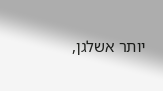יותר אשלגן,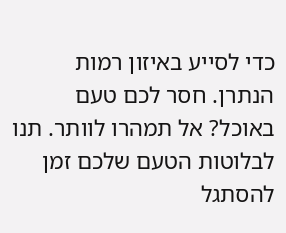כדי לסייע באיזון רמות הנתרן. חסר לכם טעם באוכל? אל תמהרו לוותר. תנו לבלוטות הטעם שלכם זמן להסתגל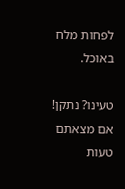לפחות מלח באוכל.

טעינו? נתקן! אם מצאתם טעות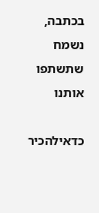בכתבה, נשמח שתשתפו אותנו

כדאילהכיר